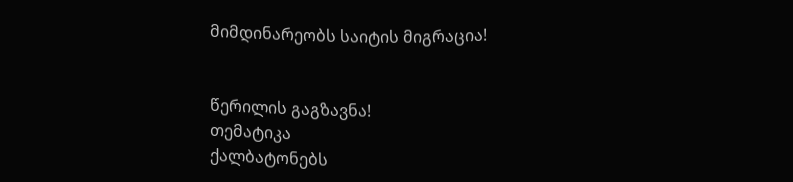მიმდინარეობს საიტის მიგრაცია!


წერილის გაგზავნა!
თემატიკა
ქალბატონებს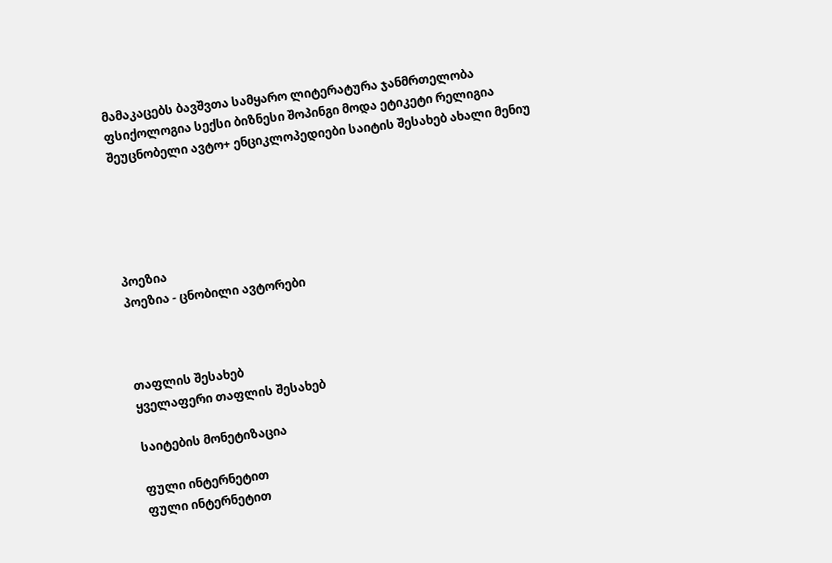მამაკაცებს ბავშვთა სამყარო ლიტერატურა ჯანმრთელობა ფსიქოლოგია სექსი ბიზნესი შოპინგი მოდა ეტიკეტი რელიგია შეუცნობელი ავტო+ ენციკლოპედიები საიტის შესახებ ახალი მენიუ





პოეზია
პოეზია - ცნობილი ავტორები



თაფლის შესახებ
ყველაფერი თაფლის შესახებ

საიტების მონეტიზაცია

ფული ინტერნეტით
ფული ინტერნეტით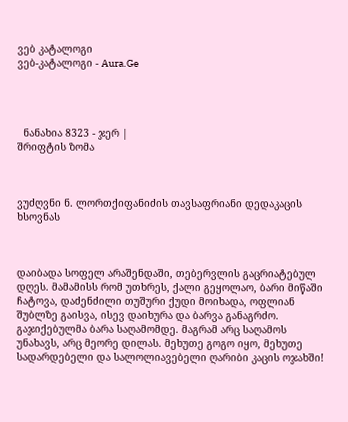ვებ კატალოგი
ვებ-კატალოგი - Aura.Ge




  ნანახია 8323 - ჯერ |
შრიფტის ზომა



ვუძღვნი ნ. ლორთქიფანიძის თავსაფრიანი დედაკაცის ხსოვნას



დაიბადა სოფელ არაშენდაში, თებერვლის გაცრიატებულ დღეს. მამამისს რომ უთხრეს, ქალი გეყოლაო, ბარი მიწაში ჩატოვა, დაძენძილი თუშური ქუდი მოიხადა, ოფლიან შუბლზე გაისვა, ისევ დაიხურა და ბარვა განაგრძო. გაჯიქებულმა ბარა საღამომდე. მაგრამ არც საღამოს უნახავს, არც მეორე დილას. მეხუთე გოგო იყო, მეხუთე სადარდებელი და სალოლიავებელი ღარიბი კაცის ოჯახში!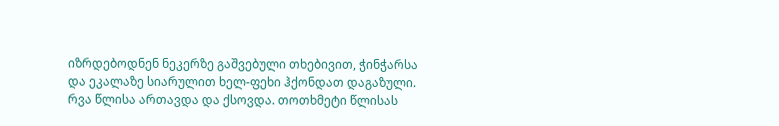იზრდებოდნენ ნეკერზე გაშვებული თხებივით, ჭინჭარსა და ეკალაზე სიარულით ხელ-ფეხი ჰქონდათ დაგაზული. რვა წლისა ართავდა და ქსოვდა. თოთხმეტი წლისას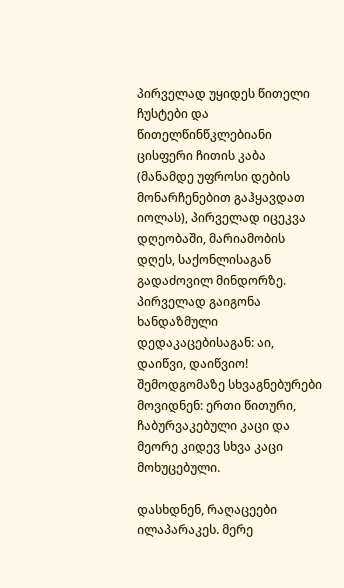პირველად უყიდეს წითელი ჩუსტები და წითელწინწკლებიანი ცისფერი ჩითის კაბა (მანამდე უფროსი დების მონარჩენებით გაჰყავდათ იოლას), პირველად იცეკვა დღეობაში, მარიამობის დღეს, საქონლისაგან გადაძოვილ მინდორზე. პირველად გაიგონა ხანდაზმული დედაკაცებისაგან: აი, დაიწვი, დაიწვიო! შემოდგომაზე სხვაგნებურები მოვიდნენ: ერთი წითური, ჩაბურვაკებული კაცი და მეორე კიდევ სხვა კაცი მოხუცებული.

დასხდნენ, რაღაცეები ილაპარაკეს. მერე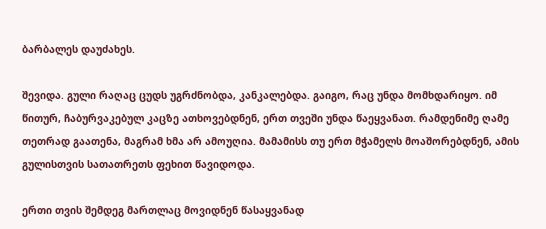ბარბალეს დაუძახეს.

შევიდა. გული რაღაც ცუდს უგრძნობდა, კანკალებდა. გაიგო, რაც უნდა მომხდარიყო. იმ წითურ, ჩაბურვაკებულ კაცზე ათხოვებდნენ, ერთ თვეში უნდა წაეყვანათ. რამდენიმე ღამე თეთრად გაათენა, მაგრამ ხმა არ ამოუღია. მამამისს თუ ერთ მჭამელს მოაშორებდნენ, ამის გულისთვის სათათრეთს ფეხით წავიდოდა.

ერთი თვის შემდეგ მართლაც მოვიდნენ წასაყვანად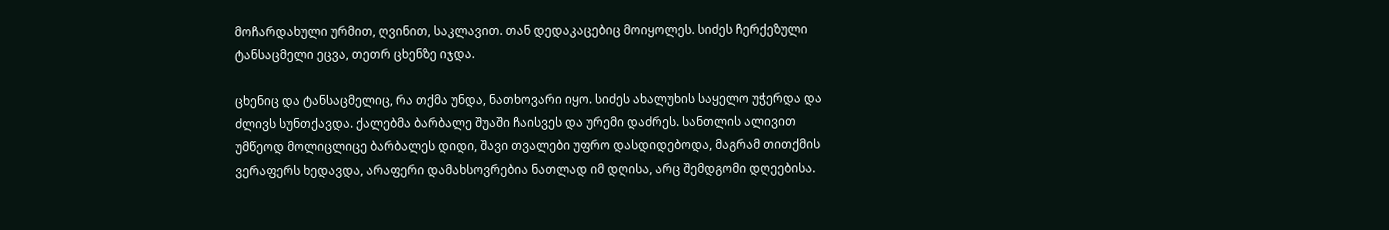მოჩარდახული ურმით, ღვინით, საკლავით. თან დედაკაცებიც მოიყოლეს. სიძეს ჩერქეზული ტანსაცმელი ეცვა, თეთრ ცხენზე იჯდა.

ცხენიც და ტანსაცმელიც, რა თქმა უნდა, ნათხოვარი იყო. სიძეს ახალუხის საყელო უჭერდა და ძლივს სუნთქავდა. ქალებმა ბარბალე შუაში ჩაისვეს და ურემი დაძრეს. სანთლის ალივით უმწეოდ მოლიცლიცე ბარბალეს დიდი, შავი თვალები უფრო დასდიდებოდა, მაგრამ თითქმის ვერაფერს ხედავდა, არაფერი დამახსოვრებია ნათლად იმ დღისა, არც შემდგომი დღეებისა.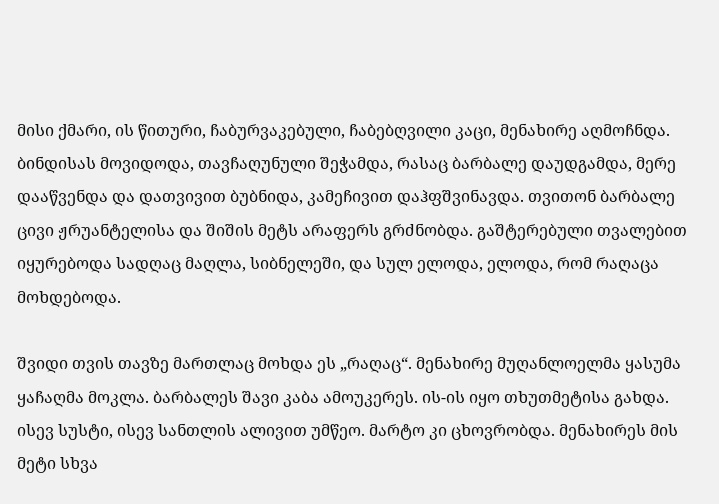მისი ქმარი, ის წითური, ჩაბურვაკებული, ჩაბებღვილი კაცი, მენახირე აღმოჩნდა. ბინდისას მოვიდოდა, თავჩაღუნული შეჭამდა, რასაც ბარბალე დაუდგამდა, მერე დააწვენდა და დათვივით ბუბნიდა, კამეჩივით დაჰფშვინავდა. თვითონ ბარბალე ცივი ჟრუანტელისა და შიშის მეტს არაფერს გრძნობდა. გაშტერებული თვალებით იყურებოდა სადღაც მაღლა, სიბნელეში, და სულ ელოდა, ელოდა, რომ რაღაცა მოხდებოდა.

შვიდი თვის თავზე მართლაც მოხდა ეს „რაღაც“. მენახირე მუღანლოელმა ყასუმა ყაჩაღმა მოკლა. ბარბალეს შავი კაბა ამოუკერეს. ის-ის იყო თხუთმეტისა გახდა. ისევ სუსტი, ისევ სანთლის ალივით უმწეო. მარტო კი ცხოვრობდა. მენახირეს მის მეტი სხვა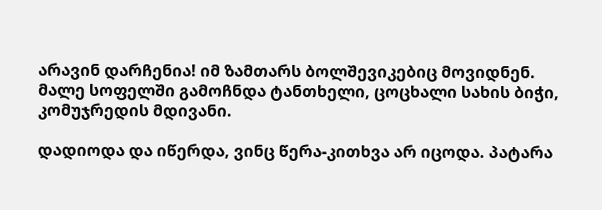არავინ დარჩენია! იმ ზამთარს ბოლშევიკებიც მოვიდნენ. მალე სოფელში გამოჩნდა ტანთხელი, ცოცხალი სახის ბიჭი, კომუჯრედის მდივანი.

დადიოდა და იწერდა, ვინც წერა-კითხვა არ იცოდა. პატარა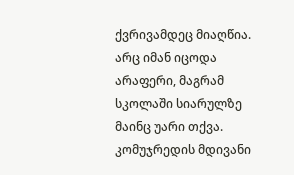ქვრივამდეც მიაღწია. არც იმან იცოდა არაფერი, მაგრამ სკოლაში სიარულზე მაინც უარი თქვა. კომუჯრედის მდივანი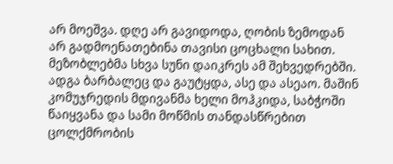არ მოეშვა. დღე არ გავიდოდა, ღობის ზემოდან არ გადმოენათებინა თავისი ცოცხალი სახით. მეზობლებმა სხვა სუნი დაიკრეს ამ შეხვედრებში. ადგა ბარბალეც და გაუტყდა, ასე და ასეაო. მაშინ კომუჯრედის მდივანმა ხელი მოჰკიდა, საბჭოში წაიყვანა და სამი მოწმის თანდასწრებით ცოლქმრობის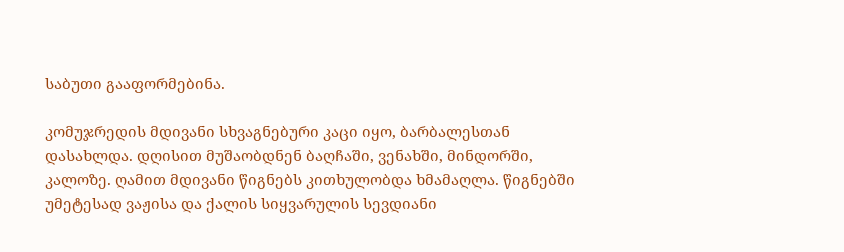საბუთი გააფორმებინა.

კომუჯრედის მდივანი სხვაგნებური კაცი იყო, ბარბალესთან დასახლდა. დღისით მუშაობდნენ ბაღჩაში, ვენახში, მინდორში, კალოზე. ღამით მდივანი წიგნებს კითხულობდა ხმამაღლა. წიგნებში უმეტესად ვაჟისა და ქალის სიყვარულის სევდიანი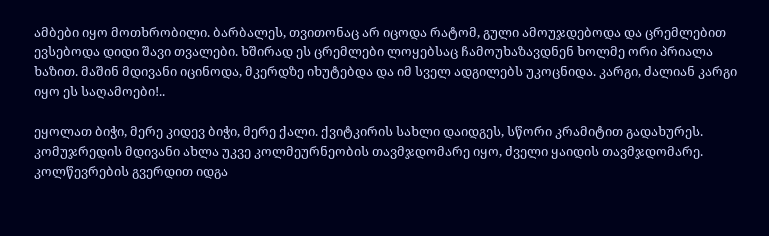ამბები იყო მოთხრობილი. ბარბალეს, თვითონაც არ იცოდა რატომ, გული ამოუჯდებოდა და ცრემლებით ევსებოდა დიდი შავი თვალები. ხშირად ეს ცრემლები ლოყებსაც ჩამოუხაზავდნენ ხოლმე ორი პრიალა ხაზით. მაშინ მდივანი იცინოდა, მკერდზე იხუტებდა და იმ სველ ადგილებს უკოცნიდა. კარგი, ძალიან კარგი იყო ეს საღამოები!..

ეყოლათ ბიჭი, მერე კიდევ ბიჭი, მერე ქალი. ქვიტკირის სახლი დაიდგეს, სწორი კრამიტით გადახურეს. კომუჯრედის მდივანი ახლა უკვე კოლმეურნეობის თავმჯდომარე იყო, ძველი ყაიდის თავმჯდომარე. კოლწევრების გვერდით იდგა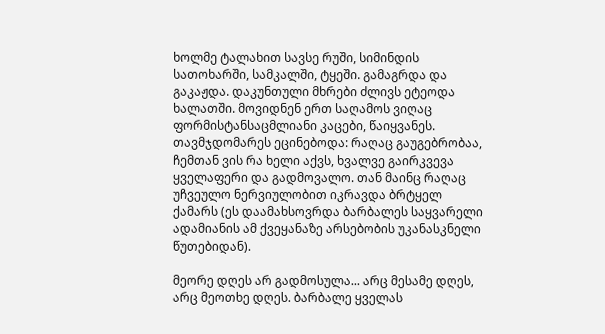ხოლმე ტალახით სავსე რუში, სიმინდის სათოხარში, სამკალში, ტყეში. გამაგრდა და გაკაჟდა. დაკუნთული მხრები ძლივს ეტეოდა ხალათში. მოვიდნენ ერთ საღამოს ვიღაც ფორმისტანსაცმლიანი კაცები, წაიყვანეს. თავმჯდომარეს ეცინებოდა: რაღაც გაუგებრობაა, ჩემთან ვის რა ხელი აქვს, ხვალვე გაირკვევა ყველაფერი და გადმოვალო. თან მაინც რაღაც უჩვეულო ნერვიულობით იკრავდა ბრტყელ ქამარს (ეს დაამახსოვრდა ბარბალეს საყვარელი ადამიანის ამ ქვეყანაზე არსებობის უკანასკნელი წუთებიდან).

მეორე დღეს არ გადმოსულა... არც მესამე დღეს, არც მეოთხე დღეს. ბარბალე ყველას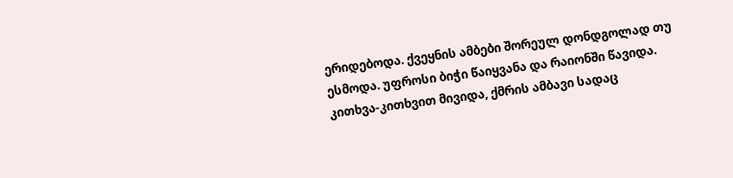ერიდებოდა. ქვეყნის ამბები შორეულ დონდგოლად თუ ესმოდა. უფროსი ბიჭი წაიყვანა და რაიონში წავიდა. კითხვა-კითხვით მივიდა, ქმრის ამბავი სადაც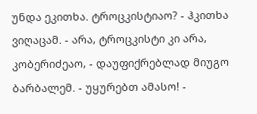უნდა ეკითხა. ტროცკისტიაო? - ჰკითხა ვიღაცამ. - არა, ტროცკისტი კი არა, კობერიძეაო, - დაუფიქრებლად მიუგო ბარბალემ. - უყურებთ ამასო! -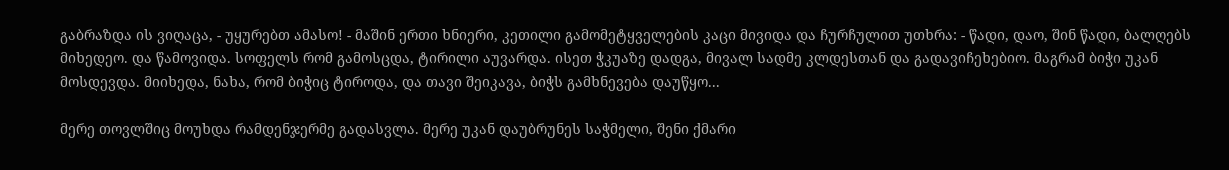გაბრაზდა ის ვიღაცა, - უყურებთ ამასო! - მაშინ ერთი ხნიერი, კეთილი გამომეტყველების კაცი მივიდა და ჩურჩულით უთხრა: - წადი, დაო, შინ წადი, ბალღებს მიხედეო. და წამოვიდა. სოფელს რომ გამოსცდა, ტირილი აუვარდა. ისეთ ჭკუაზე დადგა, მივალ სადმე კლდესთან და გადავიჩეხებიო. მაგრამ ბიჭი უკან მოსდევდა. მიიხედა, ნახა, რომ ბიჭიც ტიროდა, და თავი შეიკავა, ბიჭს გამხნევება დაუწყო...

მერე თოვლშიც მოუხდა რამდენჯერმე გადასვლა. მერე უკან დაუბრუნეს საჭმელი, შენი ქმარი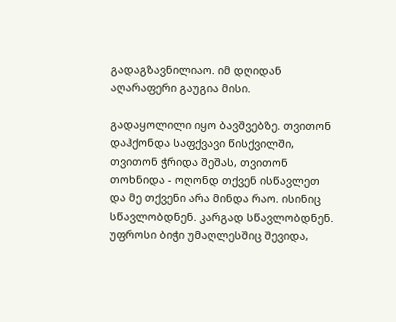გადაგზავნილიაო. იმ დღიდან აღარაფერი გაუგია მისი.

გადაყოლილი იყო ბავშვებზე. თვითონ დაჰქონდა საფქვავი წისქვილში, თვითონ ჭრიდა შეშას, თვითონ თოხნიდა - ოღონდ თქვენ ისწავლეთ და მე თქვენი არა მინდა რაო. ისინიც სწავლობდნენ. კარგად სწავლობდნენ. უფროსი ბიჭი უმაღლესშიც შევიდა,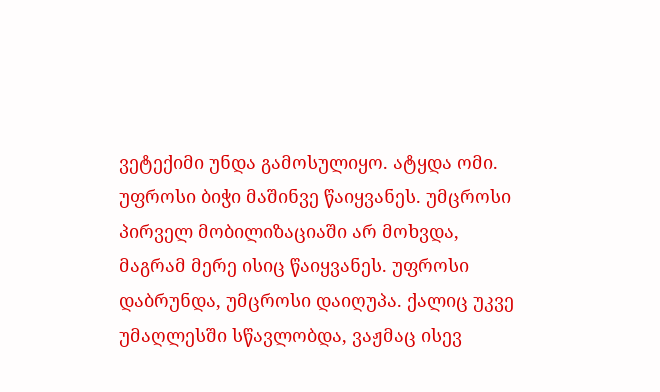ვეტექიმი უნდა გამოსულიყო. ატყდა ომი. უფროსი ბიჭი მაშინვე წაიყვანეს. უმცროსი პირველ მობილიზაციაში არ მოხვდა, მაგრამ მერე ისიც წაიყვანეს. უფროსი დაბრუნდა, უმცროსი დაიღუპა. ქალიც უკვე უმაღლესში სწავლობდა, ვაჟმაც ისევ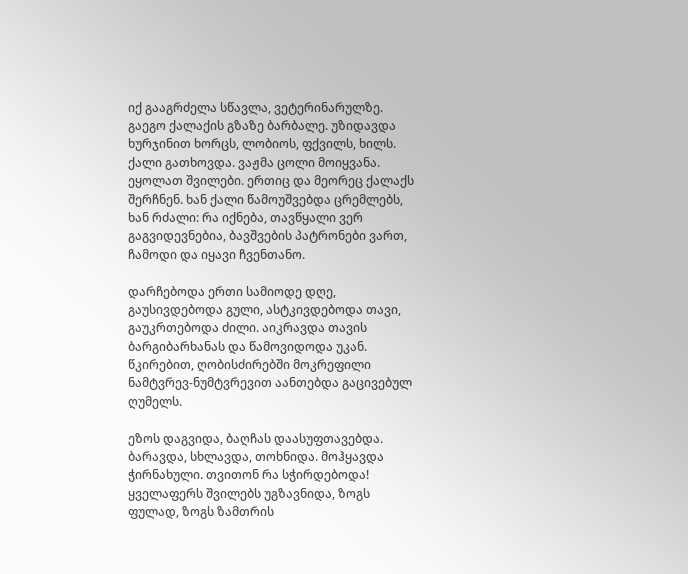იქ გააგრძელა სწავლა, ვეტერინარულზე. გაეგო ქალაქის გზაზე ბარბალე. უზიდავდა ხურჯინით ხორცს, ლობიოს, ფქვილს, ხილს. ქალი გათხოვდა. ვაჟმა ცოლი მოიყვანა. ეყოლათ შვილები. ერთიც და მეორეც ქალაქს შერჩნენ. ხან ქალი წამოუშვებდა ცრემლებს, ხან რძალი: რა იქნება, თავწყალი ვერ გაგვიდევნებია, ბავშვების პატრონები ვართ, ჩამოდი და იყავი ჩვენთანო.

დარჩებოდა ერთი სამიოდე დღე, გაუსივდებოდა გული, ასტკივდებოდა თავი, გაუკრთებოდა ძილი. აიკრავდა თავის ბარგიბარხანას და წამოვიდოდა უკან. წკირებით, ღობისძირებში მოკრეფილი ნამტვრევ-ნუმტვრევით აანთებდა გაცივებულ ღუმელს.

ეზოს დაგვიდა, ბაღჩას დაასუფთავებდა. ბარავდა, სხლავდა, თოხნიდა. მოჰყავდა ჭირნახული. თვითონ რა სჭირდებოდა! ყველაფერს შვილებს უგზავნიდა, ზოგს ფულად, ზოგს ზამთრის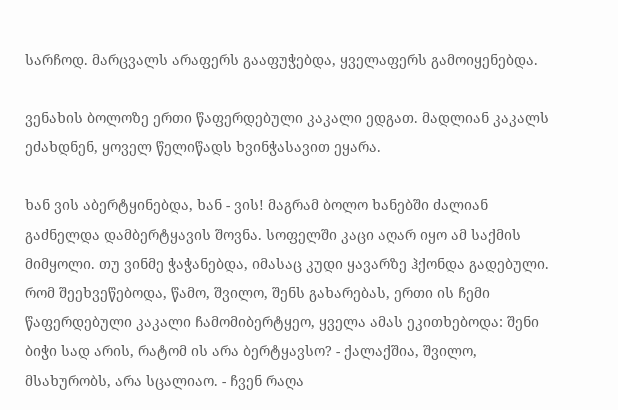სარჩოდ. მარცვალს არაფერს გააფუჭებდა, ყველაფერს გამოიყენებდა.

ვენახის ბოლოზე ერთი წაფერდებული კაკალი ედგათ. მადლიან კაკალს ეძახდნენ, ყოველ წელიწადს ხვინჭასავით ეყარა.

ხან ვის აბერტყინებდა, ხან - ვის! მაგრამ ბოლო ხანებში ძალიან გაძნელდა დამბერტყავის შოვნა. სოფელში კაცი აღარ იყო ამ საქმის მიმყოლი. თუ ვინმე ჭაჭანებდა, იმასაც კუდი ყავარზე ჰქონდა გადებული. რომ შეეხვეწებოდა, წამო, შვილო, შენს გახარებას, ერთი ის ჩემი წაფერდებული კაკალი ჩამომიბერტყეო, ყველა ამას ეკითხებოდა: შენი ბიჭი სად არის, რატომ ის არა ბერტყავსო? - ქალაქშია, შვილო, მსახურობს, არა სცალიაო. - ჩვენ რაღა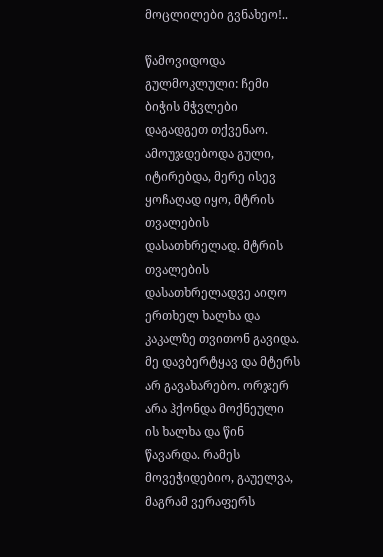მოცლილები გვნახეო!..

წამოვიდოდა გულმოკლული: ჩემი ბიჭის მჭვლები დაგადგეთ თქვენაო. ამოუჯდებოდა გული, იტირებდა, მერე ისევ ყოჩაღად იყო, მტრის თვალების დასათხრელად. მტრის თვალების დასათხრელადვე აიღო ერთხელ ხალხა და კაკალზე თვითონ გავიდა. მე დავბერტყავ და მტერს არ გავახარებო. ორჯერ არა ჰქონდა მოქნეული ის ხალხა და წინ წავარდა. რამეს მოვეჭიდებიო, გაუელვა, მაგრამ ვერაფერს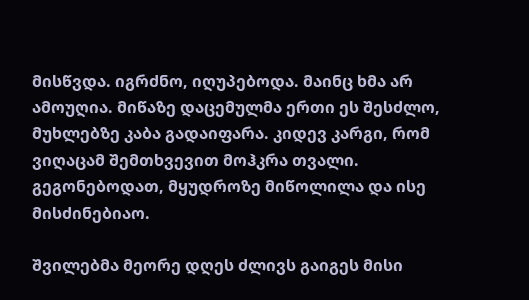მისწვდა. იგრძნო, იღუპებოდა. მაინც ხმა არ ამოუღია. მიწაზე დაცემულმა ერთი ეს შესძლო, მუხლებზე კაბა გადაიფარა. კიდევ კარგი, რომ ვიღაცამ შემთხვევით მოჰკრა თვალი. გეგონებოდათ, მყუდროზე მიწოლილა და ისე მისძინებიაო.

შვილებმა მეორე დღეს ძლივს გაიგეს მისი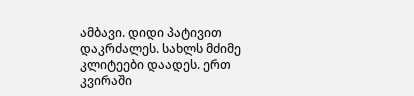ამბავი. დიდი პატივით დაკრძალეს. სახლს მძიმე კლიტეები დაადეს. ერთ კვირაში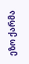ეზო ქარმა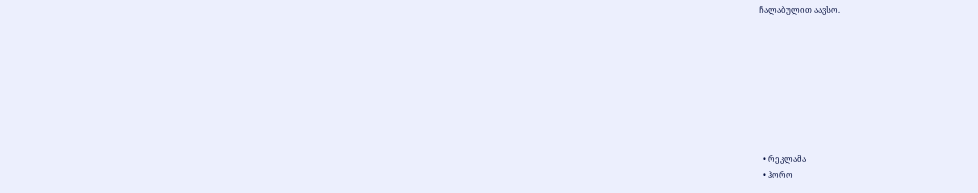ჩალაბულით აავსო.








  • რეკლამა
  • ჰორო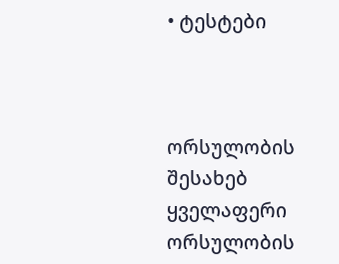• ტესტები



ორსულობის შესახებ
ყველაფერი ორსულობის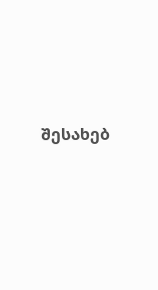შესახებ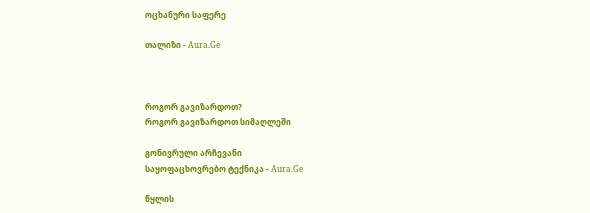ოცხანური საფერე

თალიზი - Aura.Ge



როგორ გავიზარდოთ?
როგორ გავიზარდოთ სიმაღლეში

გონივრული არჩევანი
საყოფაცხოვრებო ტექნიკა - Aura.Ge

წყლის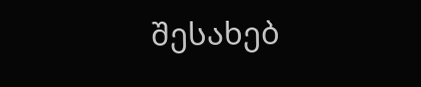შესახებ